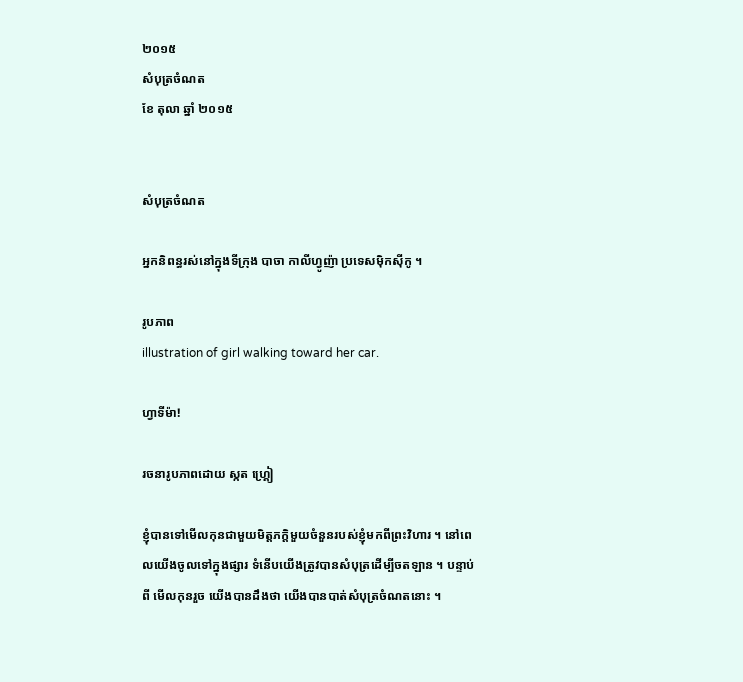២០១៥
សំបុត្រចំណត
ខែ តុលា ឆ្នាំ ២០១៥


សំបុត្រចំណត

អ្នកនិពន្ធរស់នៅក្នុងទីក្រុង បាចា កាលីហ្វូញ៉ា ប្រទេសម៉ិកស៊ីកូ ។

រូបភាព
illustration of girl walking toward her car.

ហ្វាទីម៉ា!

រចនារូបភាពដោយ ស្កត ហ្គ្រៀ

ខ្ញុំបានទៅមើលកុនជាមួយមិត្តភក្តិមួយចំនួនរបស់ខ្ញុំមកពីព្រះវិហារ ។ នៅពេលយើងចូលទៅក្នុងផ្សារ ទំនើបយើងត្រូវបានសំបុត្រដើម្បីចតឡាន ។ បន្ទាប់ពី មើលកុនរួច យើងបានដឹងថា យើងបានបាត់សំបុត្រចំណតនោះ ។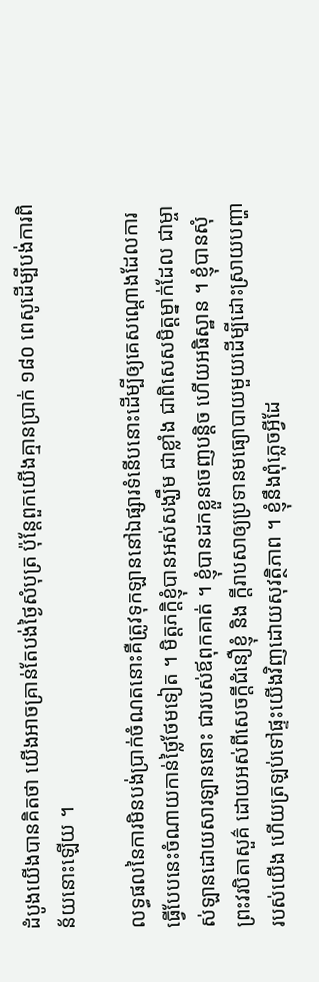ដំបូងយើងបានគិតថា យើងអាចគ្រាន់តែបង់ថ្ងៃសំបុត្រ ប៉ុន្តែពួកយើងគ្មានប្រាក់ ១៨០ ពេសូដើម្បីបង់ការពិន័យនោះឡើយ ។

លទ្ធផលនៃការមិនបង់ប្រាក់ចំណតនោះគឺត្រូវទុកឡាននៅឯផ្សារទំនើបនោះដើម្បីឲ្យគេសណ្តោងដែលការធ្វើបែបនេះចំណាយកាន់ថ្លៃថែមទៀត ។ មិត្តភក្តិខ្ញុំបានអស់សង្ឃឹម ជាខ្លាំង ជាពិសេសមិត្តម្នាក់ដែល ជាម្ចាស់ឡានដោយសារឡាននោះ ជារបស់ឪពុកគាត់ ។ ខ្ញុំបានដកខ្លួនចេញបន្តិច ហើយអធិស្ឋាន ។ ខ្ញុំបានសុំព្រះវរបិតាសួគ៌ ដោយអស់ពីសេចក្តីជំនឿខ្ញុំ និង ក្តីរាបសាឲ្យប្រទានមធ្យោបាយមួយដើម្បីដោះស្រាយបញ្ហារបស់យើង ហើយត្រឡប់ទៅផ្ទះយើងវិញដោយសុវត្ថិភាព ។ ខ្ញុំនឹងពុំភ្លេចអ្វីដែ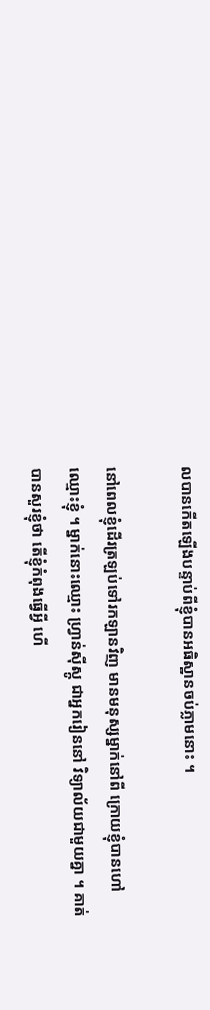លបានកើតឡើងបន្ទាប់ពីខ្ញុំបានអធិស្ឋានចប់ភ្លាមនោះ ។

នៅពេលខ្ញុំដើរត្រឡប់ទៅរកឡានវិញ មានមនុស្សម្នាក់នៅពី ក្រោយខ្ញុំបានហៅឈ្មោះខ្ញុំ ។ ម្នាក់នោះឈ្មោះ ហ្វ្រាន់ស៊ីស្កូ ជាអ្នករៀននៅ វិទ្យាល័យជាមួយគ្នា ។ គាត់បានសួរខ្ញុំថា តើខ្ញុំកំពុងធ្វើអ្វី ហើ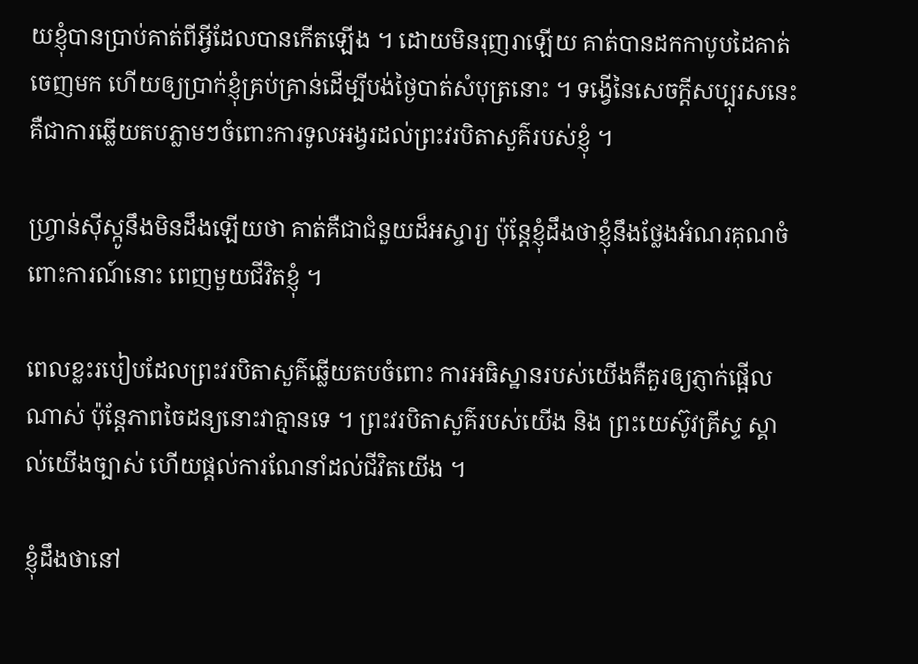យខ្ញុំបានប្រាប់គាត់ពីអ្វីដែលបានកើតឡើង ។ ដោយមិនរុញរាឡើយ គាត់បានដកកាបូបដៃគាត់ចេញមក ហើយឲ្យប្រាក់ខ្ញុំគ្រប់គ្រាន់ដើម្បីបង់ថ្ងៃបាត់សំបុត្រនោះ ។ ទង្វើនៃសេចក្តីសប្បុរសនេះគឺជាការឆ្លើយតបភ្លាមៗចំពោះការទូលអង្វរដល់ព្រះវរបិតាសួគ៌របស់ខ្ញុំ ។

ហ្វ្រាន់ស៊ីស្កូនឹងមិនដឹងឡើយថា គាត់គឺជាជំនួយដ៏អស្ចារ្យ ប៉ុន្តែខ្ញុំដឹងថាខ្ញុំនឹងថ្លែងអំណរគុណចំពោះការណ៍នោះ ពេញមួយជីវិតខ្ញុំ ។

ពេលខ្លះរបៀបដែលព្រះវរបិតាសួគ៌ឆ្លើយតបចំពោះ ការអធិស្ឋានរបស់យើងគឺគួរឲ្យភ្ញាក់ផ្អើលណាស់ ប៉ុន្តែភាពចៃដន្យនោះវាគ្មានទេ ។ ព្រះវរបិតាសួគ៌របស់យើង និង ព្រះយេស៊ូវគ្រីស្ទ ស្គាល់យើងច្បាស់ ហើយផ្តល់ការណែនាំដល់ជីវិតយើង ។

ខ្ញុំដឹងថានៅ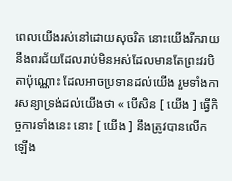ពេលយើងរស់នៅដោយសុចរិត នោះយើងរីករាយនឹងពរជ័យដែលរាប់មិនអស់ដែលមានតែព្រះវរបិតាប៉ុណ្ណោះ ដែលអាចប្រទានដល់យើង រួមទាំងការសន្យាទ្រង់ដល់យើងថា « បើសិន [ យើង ] ធ្វើកិច្ចការទាំងនេះ នោះ [ យើង ] នឹងត្រូវបានលើកឡើង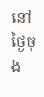នៅថ្ងៃចុង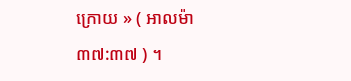ក្រោយ » ( អាលម៉ា ៣៧:៣៧ ) ។